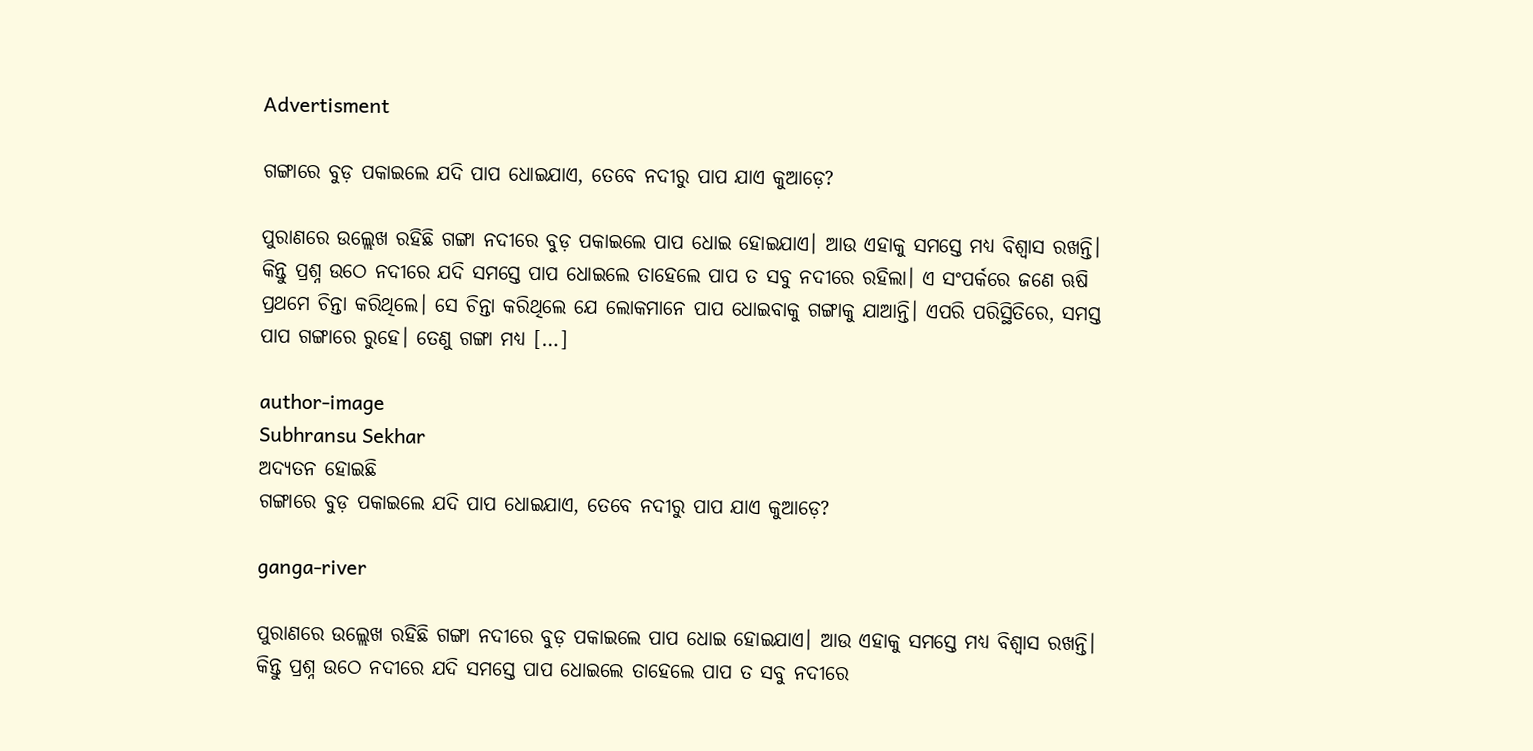Advertisment

ଗଙ୍ଗାରେ ବୁଡ଼ ପକାଇଲେ ଯଦି ପାପ ଧୋଇଯାଏ, ତେବେ ନଦୀରୁ ପାପ ଯାଏ କୁଆଡ଼େ?

ପୁରାଣରେ ଉଲ୍ଲେଖ ରହିଛି ଗଙ୍ଗା ନଦୀରେ ବୁଡ଼ ପକାଇଲେ ପାପ ଧୋଇ ହୋଇଯାଏ। ଆଉ ଏହାକୁ ସମସ୍ତେ ମଧ୍ୟ ବିଶ୍ୱାସ ରଖନ୍ତି। କିନ୍ତୁ ପ୍ରଶ୍ନ ଉଠେ ନଦୀରେ ଯଦି ସମସ୍ତେ ପାପ ଧୋଇଲେ ତାହେଲେ ପାପ ତ ସବୁ ନଦୀରେ ରହିଲା। ଏ ସଂପର୍କରେ ଜଣେ ଋଷି ପ୍ରଥମେ ଚିନ୍ତା କରିଥିଲେ। ସେ ଚିନ୍ତା କରିଥିଲେ ଯେ ଲୋକମାନେ ପାପ ଧୋଇବାକୁ ଗଙ୍ଗାକୁ ଯାଆନ୍ତି। ଏପରି ପରିସ୍ଥିତିରେ, ସମସ୍ତ ପାପ ଗଙ୍ଗାରେ ରୁହେ। ତେଣୁ ଗଙ୍ଗା ମଧ୍ୟ […]

author-image
Subhransu Sekhar
ଅଦ୍ୟତନ ହୋଇଛି
ଗଙ୍ଗାରେ ବୁଡ଼ ପକାଇଲେ ଯଦି ପାପ ଧୋଇଯାଏ, ତେବେ ନଦୀରୁ ପାପ ଯାଏ କୁଆଡ଼େ?

ganga-river

ପୁରାଣରେ ଉଲ୍ଲେଖ ରହିଛି ଗଙ୍ଗା ନଦୀରେ ବୁଡ଼ ପକାଇଲେ ପାପ ଧୋଇ ହୋଇଯାଏ। ଆଉ ଏହାକୁ ସମସ୍ତେ ମଧ୍ୟ ବିଶ୍ୱାସ ରଖନ୍ତି। କିନ୍ତୁ ପ୍ରଶ୍ନ ଉଠେ ନଦୀରେ ଯଦି ସମସ୍ତେ ପାପ ଧୋଇଲେ ତାହେଲେ ପାପ ତ ସବୁ ନଦୀରେ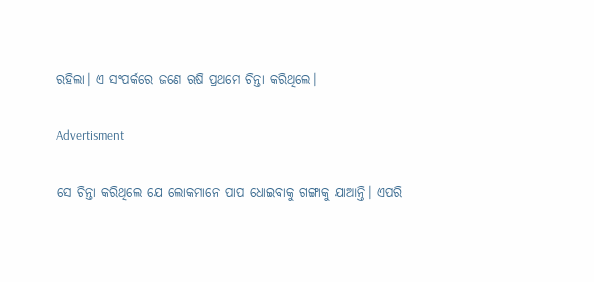ରହିଲା। ଏ ସଂପର୍କରେ ଜଣେ ଋଷି ପ୍ରଥମେ ଚିନ୍ତା କରିଥିଲେ।

Advertisment

ସେ ଚିନ୍ତା କରିଥିଲେ ଯେ ଲୋକମାନେ ପାପ ଧୋଇବାକୁ ଗଙ୍ଗାକୁ ଯାଆନ୍ତି। ଏପରି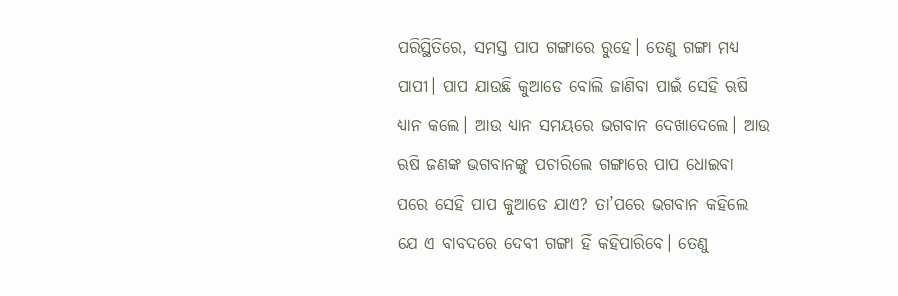ପରିସ୍ଥିତିରେ, ସମସ୍ତ ପାପ ଗଙ୍ଗାରେ ରୁହେ। ତେଣୁ ଗଙ୍ଗା ମଧ୍ୟ ପାପୀ। ପାପ ଯାଉଛି କୁଆଡେ ବୋଲି ଜାଣିବା ପାଇଁ ସେହି ଋଷି ଧ୍ୟାନ କଲେ। ଆଉ ଧ୍ୟାନ ସମୟରେ ଭଗବାନ ଦେଖାଦେଲେ। ଆଉ ଋଷି ଜଣଙ୍କ ଭଗବାନଙ୍କୁ ପଚାରିଲେ ଗଙ୍ଗାରେ ପାପ ଧୋଇବା ପରେ ସେହି ପାପ କୁଆଡେ ଯାଏ? ତା’ପରେ ଭଗବାନ କହିଲେ ଯେ ଏ ବାବଦରେ ଦେବୀ ଗଙ୍ଗା ହିଁ କହିପାରିବେ। ତେଣୁ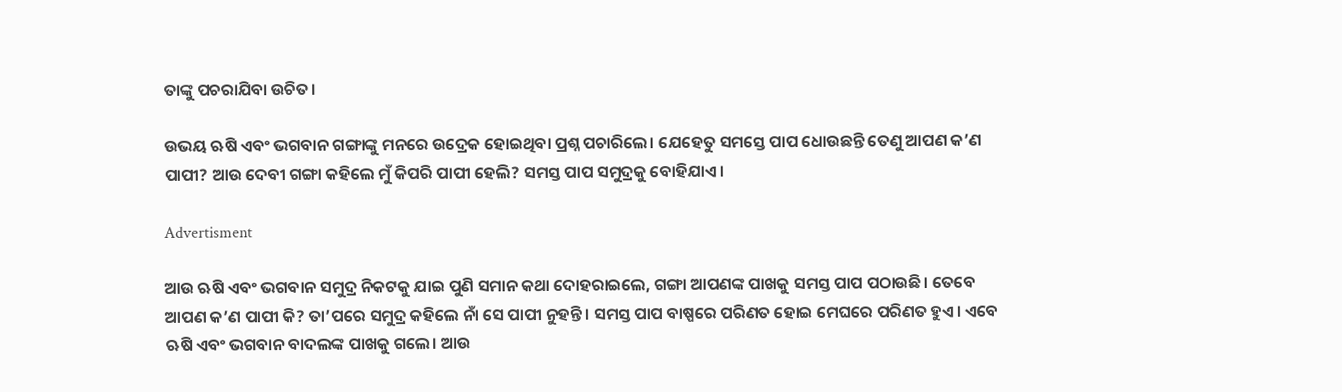ତାଙ୍କୁ ପଚରାଯିବା ଉଚିତ।

ଉଭୟ ଋଷି ଏବଂ ଭଗବାନ ଗଙ୍ଗାଙ୍କୁ ମନରେ ଉଦ୍ରେକ ହୋଇଥିବା ପ୍ରଶ୍ନ ପଚାରିଲେ। ଯେହେତୁ ସମସ୍ତେ ପାପ ଧୋଉଛନ୍ତି ତେଣୁ ଆପଣ କ’ଣ ପାପୀ? ଆଉ ଦେବୀ ଗଙ୍ଗା କହିଲେ ମୁଁ କିପରି ପାପୀ ହେଲି? ସମସ୍ତ ପାପ ସମୁଦ୍ରକୁ ବୋହିଯାଏ।

Advertisment

ଆଉ ଋଷି ଏବଂ ଭଗବାନ ସମୁଦ୍ର ନିକଟକୁ ଯାଇ ପୁଣି ସମାନ କଥା ଦୋହରାଇଲେ, ଗଙ୍ଗା ଆପଣଙ୍କ ପାଖକୁ ସମସ୍ତ ପାପ ପଠାଉଛି। ତେବେ ଆପଣ କ’ଣ ପାପୀ କି? ତା’ପରେ ସମୁଦ୍ର କହିଲେ ନାଁ ସେ ପାପୀ ନୁହନ୍ତି। ସମସ୍ତ ପାପ ବାଷ୍ପରେ ପରିଣତ ହୋଇ ମେଘରେ ପରିଣତ ହୁଏ। ଏବେ ଋଷି ଏବଂ ଭଗବାନ ବାଦଲଙ୍କ ପାଖକୁ ଗଲେ। ଆଉ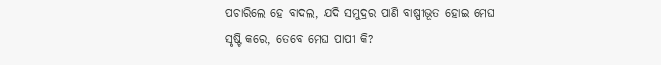ପଚାରିଲେ ହେ ବାଦଲ, ଯଦି ସମୁଦ୍ରର ପାଣି ବାଷ୍ପୀଭୂତ ହୋଇ ମେଘ ସୃଷ୍ଟି କରେ, ତେବେ ମେଘ ପାପୀ କି?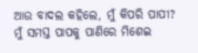ଆଉ ବାଦଲ କହିଲେ, ମୁଁ କିପରି ପାପୀ? ମୁଁ ସମସ୍ତ ପାପକୁ ପାଣିରେ ମିଶେଇ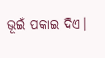ଭୂଇଁ ପକାଇ ଦିଏ।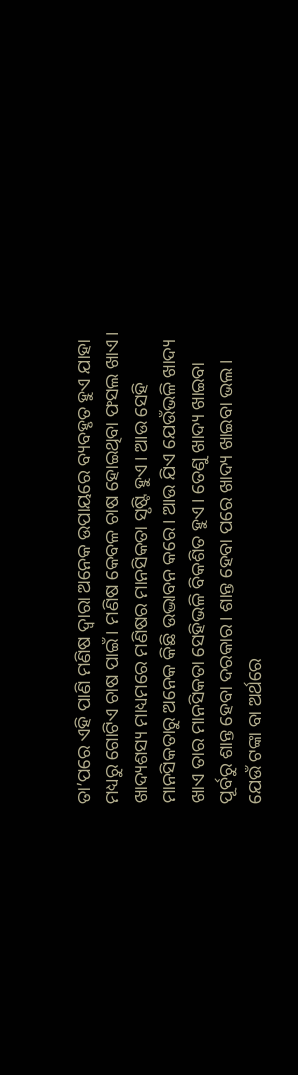ତା’ପରେ ଏହି ପାଣି ମଣିଷ ଦ୍ୱାରା ଅନେକ ଉପାୟରେ ବ୍ୟବହୃତ ହୁଏ ଯାହା ମଧ୍ୟରୁ ଗୋଟିଏ ଚାଷ ପାଇଁ। ମଣିଷ କେବଳ ଚାଷ ହୋଇଥିବା ଫସଲ ଖାଏ। ଖାଦ୍ୟଶସ୍ୟ ମାଧ୍ୟମରେ ମଣିଷର ମାନସିକତା ସୃଷ୍ଟି ହୁଏ। ଆଉ ସେହି ମାନସିକତାରୁ ଅନେକ କିଛି ଉଦ୍ଭାବନ କରେ। ଆଉ ଯିଏ ଯେଉଁଭଳି ଖାଦ୍ୟ ଖାଏ ତାର ମାନସିକତା ସେହିଭଳି ବିକଶିତ ହୁଏ। ତେଣୁ ଖାଦ୍ୟ ଖାଇବା ପୂର୍ବରୁ ଶାନ୍ତ ହେବା ଦରକାର। ଶାନ୍ତ ହେବା ପରେ ଖାଦ୍ୟ ଖାଇବା ଭଲ। ଯେଉଁ ଟଙ୍କା ବା ଅର୍ଥରେ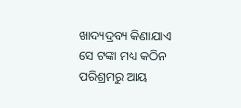ଖାଦ୍ୟଦ୍ରବ୍ୟ କିଣାଯାଏ ସେ ଟଙ୍କା ମଧ୍ୟ କଠିନ ପରିଶ୍ରମରୁ ଆୟ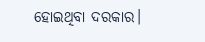ହୋଇଥିବା ଦରକାର।